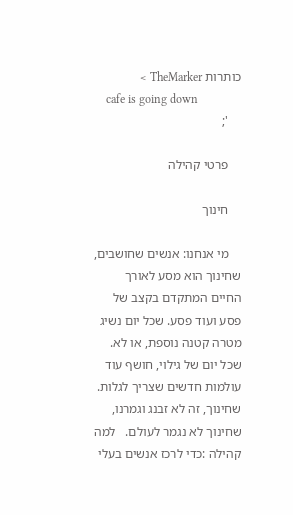כותרות TheMarker >
    cafe is going down
    ';

    פרטי קהילה

    חינוך

    מי אנחנו: אנשים שחושבים, שחינוך הוא מסע לאורך החיים המתקדם בקצב של פסע ועוד פסע. שכל יום נשיג מטרה קטנה נוספת, או לא. שכל יום של גילוי, חושף עוד עולמות חדשים שצריך לגלות. שחינוך, זה לא זבנג וגמרנו, שחינוך לא נגמר לעולם.   למה קהילה :כדי לרכז אנשים בעלי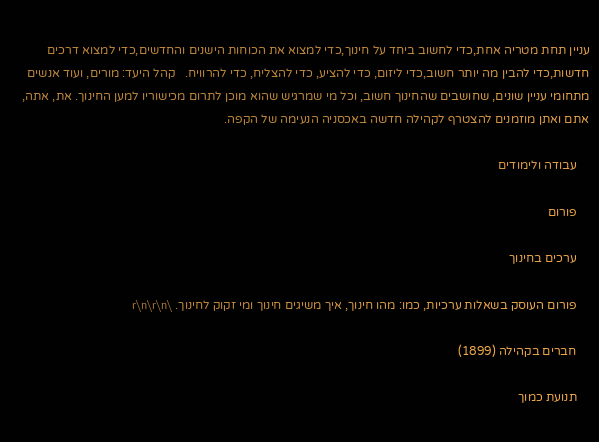עניין תחת מטריה אחת,כדי לחשוב ביחד על חינוך,כדי למצוא את הכוחות הישנים והחדשים,כדי למצוא דרכים חדשות,כדי להבין מה יותר חשוב,כדי ליזום, כדי להציע, כדי להצליח, כדי להרוויח.   קהל היעד: מורים, ועוד אנשים מתחומי עניין שונים, שחושבים שהחינוך חשוב, וכל מי שמרגיש שהוא מוכן לתרום מכישוריו למען החינוך. את, אתה, אתם ואתן מוזמנים להצטרף לקהילה חדשה באכסניה הנעימה של הקפה.

    עבודה ולימודים

    פורום

    ערכים בחינוך

    פורום העוסק בשאלות ערכיות, כמו: מהו חינוך, איך משיגים חינוך ומי זקוק לחינוך. \r\n\r\n

    חברים בקהילה (1899)

    תנועת כמוך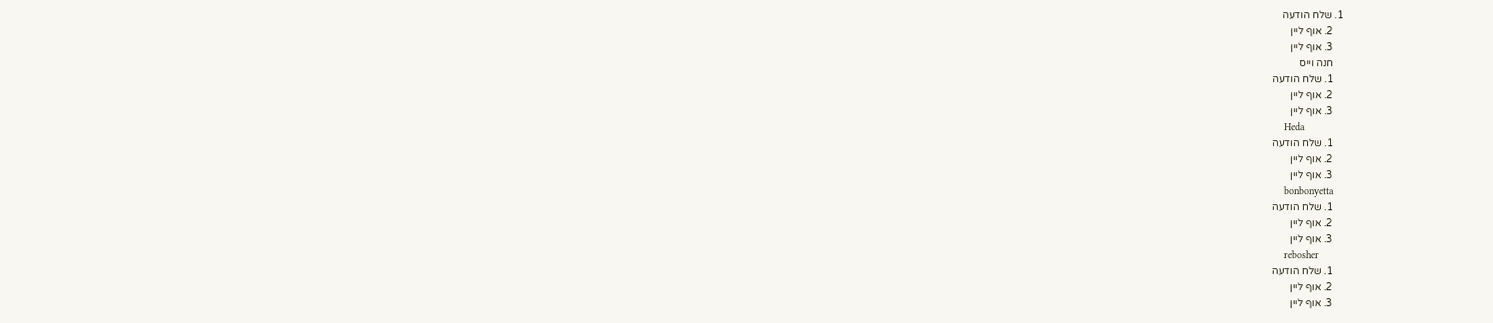1. שלח הודעה
    2. אוף ליין
    3. אוף ליין
    חנה וייס
    1. שלח הודעה
    2. אוף ליין
    3. אוף ליין
    Heda
    1. שלח הודעה
    2. אוף ליין
    3. אוף ליין
    bonbonyetta
    1. שלח הודעה
    2. אוף ליין
    3. אוף ליין
    rebosher
    1. שלח הודעה
    2. אוף ליין
    3. אוף ליין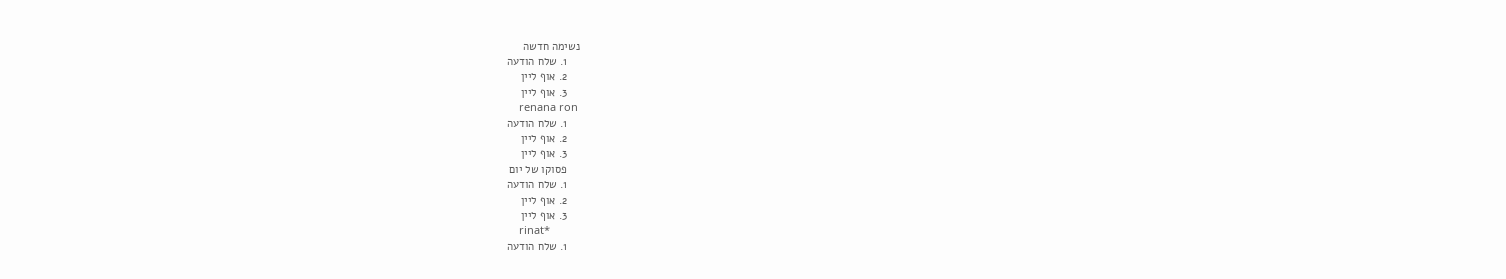נשימה חדשה
    1. שלח הודעה
    2. אוף ליין
    3. אוף ליין
    renana ron
    1. שלח הודעה
    2. אוף ליין
    3. אוף ליין
    פסוקו של יום
    1. שלח הודעה
    2. אוף ליין
    3. אוף ליין
    rinat*
    1. שלח הודעה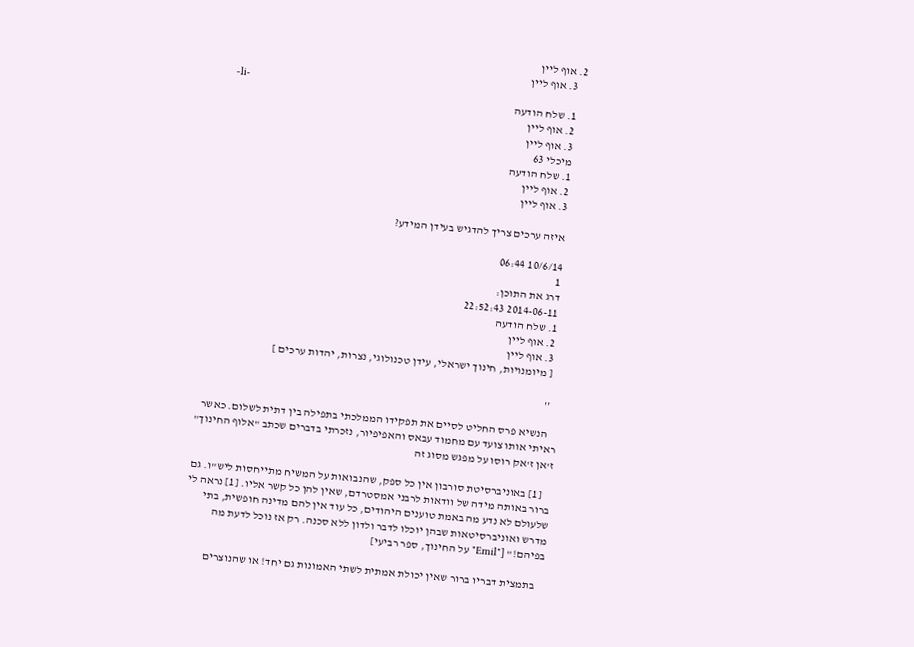2. אוף ליין
    3. אוף ליין
    -li-
    1. שלח הודעה
    2. אוף ליין
    3. אוף ליין
    מיכלי 63
    1. שלח הודעה
    2. אוף ליין
    3. אוף ליין

    איזה ערכים צריך להדגיש בעידן המידע?

    10/6/14 06:44
    1
    דרג את התוכן:
    2014-06-11 22:52:43
    1. שלח הודעה
    2. אוף ליין
    3. אוף ליין
    [ מיומנויות, חינוך ישראלי, עידן טכנולוגי, נצרות, יהדות ערכים ]

    ''

    הנשיא פרס החליט לסיים את תפקידו הממלכתי בתפילה בין דתית לשלום. כאשר ראיתי אותו צועד עם מחמוד עבאס והאפיפיור, נזכרתי בדברים שכתב "אלוף החינוך" ז'אן ז'אק רוסו על מפגש מסוג זה

    [1] באוניברסיטת סורבון אין כל ספק, שהנבואות על המשיח מתייחסות ליש"ו. גם ברור באותה מידה של וודאות לרבני אמסטרדם, שאין להן כל קשר אליו. [1] נראה לי שלעולם לא נדע מה באמת טוענים היהודים, כל עוד אין להם מדינה חופשית, בתי מדרש ואוניברסיטאות שבהן יוכלו לדבר ולדון ללא סכנה. רק אז נוכל לדעת מה בפיהם!" ["Emil" על החינוך, ספר רביעי]

    בתמצית דבריו ברור שאין יכולת אמתית לשתי האמונות גם יחד! או שהנוצרים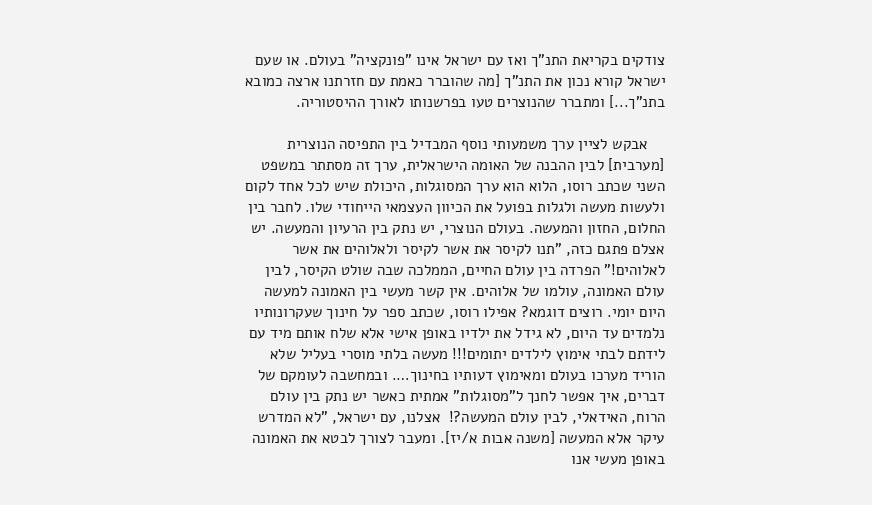צודקים בקריאת התנ"ך ואז עם ישראל אינו "פונקציה" בעולם. או שעם ישראל קורא נכון את התנ"ך [מה שהוברר כאמת עם חזרתנו ארצה כמובא בתנ"ך...] ומתברר שהנוצרים טעו בפרשנותו לאורך ההיסטוריה.

    אבקש לציין ערך משמעותי נוסף המבדיל בין התפיסה הנוצרית [מערבית] לבין ההבנה של האומה הישראלית, ערך זה מסתתר במשפט השני שכתב רוסו, הלוא הוא ערך המסוגלות, היכולת שיש לכל אחד לקום ולעשות מעשה ולגלות בפועל את הכיוון העצמאי הייחודי שלו. לחבר בין החלום, החזון והמעשה. בעולם הנוצרי, יש נתק בין הרעיון והמעשה. יש אצלם פתגם כזה, "תנו לקיסר את אשר לקיסר ולאלוהים את אשר לאלוהים!" הפרדה בין עולם החיים, הממלכה שבה שולט הקיסר, לבין עולם האמונה, עולמו של אלוהים. אין קשר מעשי בין האמונה למעשה היום יומי. רוצים דוגמא? אפילו רוסו, שכתב ספר על חינוך שעקרונותיו נלמדים עד היום, לא גידל את ילדיו באופן אישי אלא שלח אותם מיד עם לידתם לבתי אימוץ לילדים יתומים!!! מעשה בלתי מוסרי בעליל שלא הוריד מערכו בעולם ומאימוץ דעותיו בחינוך…. ובמחשבה לעומקם של דברים, איך אפשר לחנך ל"מסוגלות" אמתית כאשר יש נתק בין עולם הרוח, האידאלי, לבין עולם המעשה?!  אצלנו, עם ישראל, "לא המדרש עיקר אלא המעשה [משנה אבות א/יז]. ומעבר לצורך לבטא את האמונה באופן מעשי אנו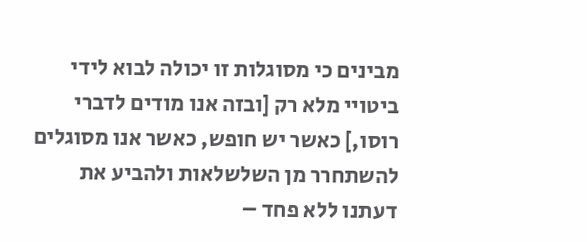מבינים כי מסוגלות זו יכולה לבוא לידי ביטויי מלא רק [ובזה אנו מודים לדברי רוסו,] כאשר יש חופש, כאשר אנו מסוגלים להשתחרר מן השלשלאות ולהביע את דעתנו ללא פחד –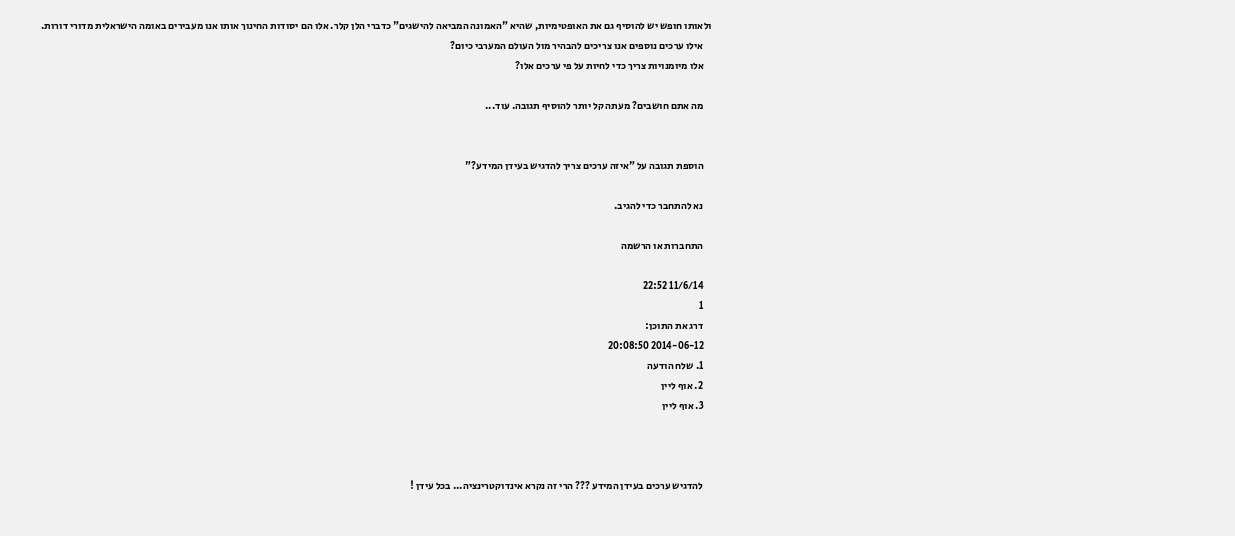ולאותו חופש יש להוסיף גם את האופטימיות, שהיא "האמונה המביאה להישגים" כדברי הלן קלר. אלו הם יסודות החינוך אותו אנו מעבירים באומה הישראלית מדורי דורות.
    אילו ערכים נוספים אנו צריכים להבהיר מול העולם המערבי כיום?
    אלו מיומנויות צריך כדי לחיות על פי ערכים אלו?

    מה אתם חושבים? מעתה קל יותר להוסיף תגובה. עוד...


    הוספת תגובה על "איזה ערכים צריך להדגיש בעידן המידע?"

    נא להתחבר כדי להגיב.

    התחברות או הרשמה

    11/6/14 22:52
    1
    דרג את התוכן:
    2014-06-12 20:08:50
    1. שלח הודעה
    2. אוף ליין
    3. אוף ליין



    להדגיש ערכים בעידן המידע ??? הרי זה נקרא אינדוקטרינציה... בכל עידן !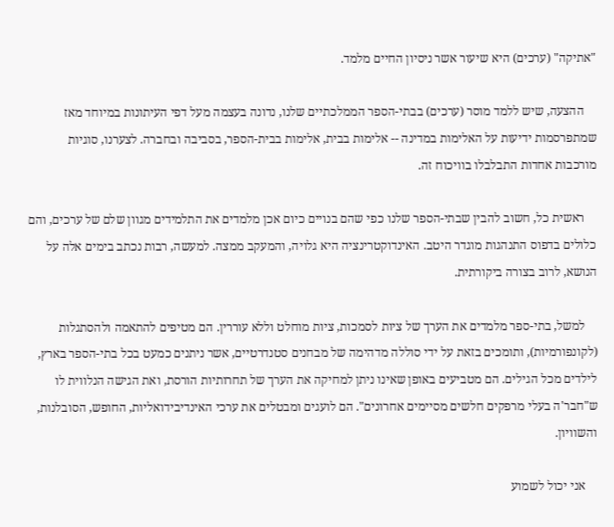"אתיקה" (ערכים) היא שיעור אשר ניסיון החיים מלמד.

    ההצעה, שיש ללמד מוסר (ערכים) בבתי-הספר הממלכתיים שלנו, נדונה בעצמה מעל דפי העיתונות במיוחד מאז שמתפרסמות ידיעות על האלימות במדינה -- אלימות בבית, אלימות בבית-הספר, בסביבה ובחברה. לצערנו, סוגיות מורכבות אחדות התבלבלו בוויכוח זה.

    ראשית כל, חשוב להבין שבתי-הספר שלנו כפי שהם בנויים כיום אכן מלמדים את התלמידים מגוון שלם של ערכים, והם כלולים בדפוס התנהגות מוגדר היטב. האינדוקטרינציה היא גלויה, והמעקב ממצה. למעשה, רבות נכתב בימים אלה על הנושא, לרוב בצורה ביקורתית.

    למשל, בתי-ספר מלמדים את הערך של ציות לסמכות, ציות מוחלט וללא עוררין. הם מטיפים להתאמה ולהסתגלות (לקונפורמיות), ותומכים בזאת על ידי סוללה מדהימה של מבחנים סטנדרטיים, אשר ניתנים כמעט בכל בתי-הספר בארץ, לילדים מכל הגילים. הם מטביעים באופן שאינו ניתן למחיקה את הערך של תחרותיות הורסת, ואת הגישה הנלווית לו ש"חבר'ה בעלי מרפקים חלשים מסיימים אחרונים". הם לועגים ומבטלים את ערכי האינדיבידואליות, החופש, הסובלנות, והשוויון.

    אני יכול לשמוע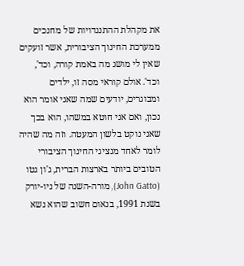את מקהלת ההתנגדויות של מחנכים ממערכת החינוך הציבורית, אשר זועקים שאין לי מושג מה באמת קורה, וכד', וכד'. אולם קוראי מסה זו, ילדים ומבוגרים, יודעים שמה שאני אומר הוא נכון, ואם אני חוטא במשהו, הוא בכך שאני נוקט בלשון המעטה. וזה מה שהיה לומר לאחד מנציגי החינוך הציבורי הטובים ביותר בארצות הברית, ג'ון גטו (John Gatto), מורה-השנה של ניו-יורק בשנת 1991, בנאום חשוב שהוא נשא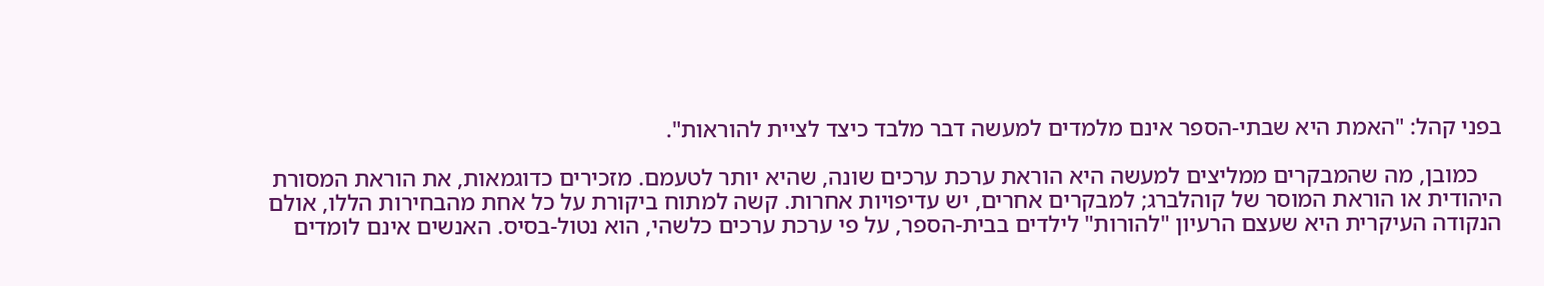בפני קהל: "האמת היא שבתי-הספר אינם מלמדים למעשה דבר מלבד כיצד לציית להוראות".

    כמובן, מה שהמבקרים ממליצים למעשה היא הוראת ערכת ערכים שונה, שהיא יותר לטעמם. מזכירים כדוגמאות, את הוראת המסורת היהודית או הוראת המוסר של קוהלברג; למבקרים אחרים, יש עדיפויות אחרות. קשה למתוח ביקורת על כל אחת מהבחירות הללו, אולם הנקודה העיקרית היא שעצם הרעיון "להורות" לילדים בבית-הספר, על פי ערכת ערכים כלשהי, הוא נטול-בסיס. האנשים אינם לומדים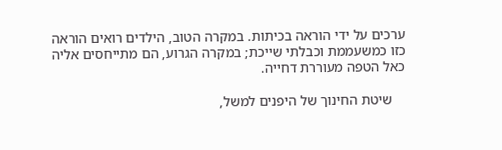ערכים על ידי הוראה בכיתות. במקרה הטוב, הילדים רואים הוראה כזו כמשעממת וכבלתי שייכת; במקרה הגרוע, הם מתייחסים אליה כאל הטפה מעוררת דחייה.

    שיטת החינוך של היפנים למשל,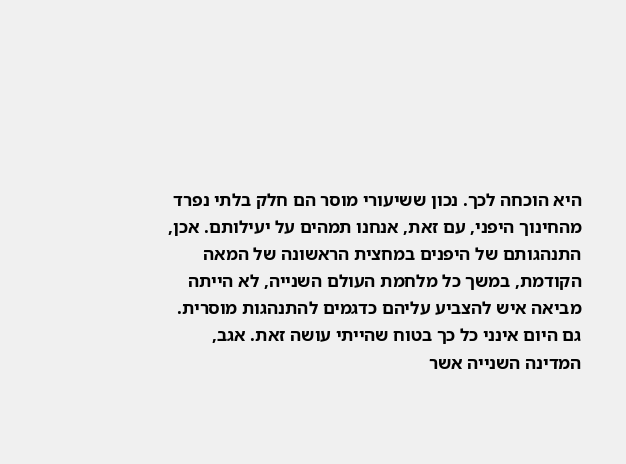היא הוכחה לכך. נכון ששיעורי מוסר הם חלק בלתי נפרד מהחינוך היפני, עם זאת, אנחנו תמהים על יעילותם. אכן, התנהגותם של היפנים במחצית הראשונה של המאה הקודמת, במשך כל מלחמת העולם השנייה, לא הייתה מביאה איש להצביע עליהם כדגמים להתנהגות מוסרית. גם היום אינני כל כך בטוח שהייתי עושה זאת. אגב, המדינה השנייה אשר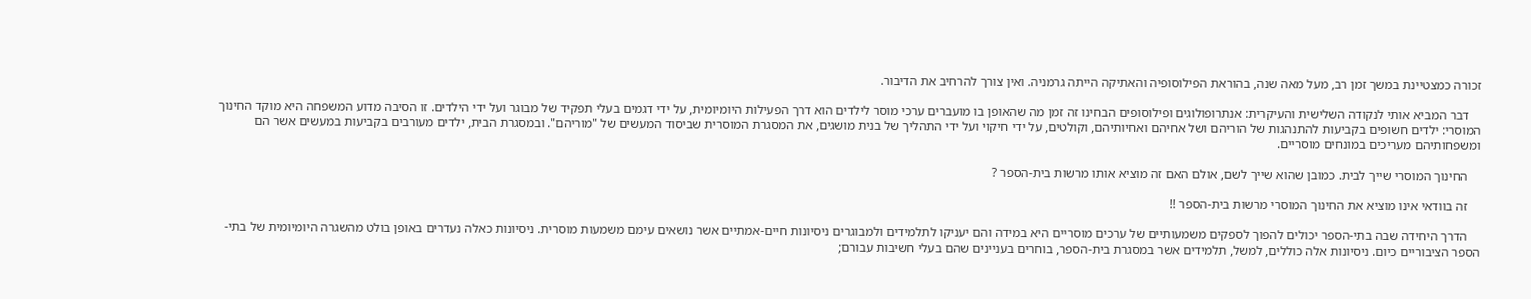זכורה כמצטיינת במשך זמן רב, מעל מאה שנה, בהוראת הפילוסופיה והאתיקה הייתה גרמניה. ואין צורך להרחיב את הדיבור.

    דבר המביא אותי לנקודה השלישית והעיקרית: אנתרופולוגים ופילוסופים הבחינו זה זמן מה שהאופן בו מועברים ערכי מוסר לילדים הוא דרך הפעילות היומיומית, על ידי דגמים בעלי תפקיד של מבוגר ועל ידי הילדים. זו הסיבה מדוע המשפחה היא מוקד החינוך המוסרי: ילדים חשופים בקביעות להתנהגות של הוריהם ושל אחיהם ואחיותיהם, וקולטים, על ידי חיקוי ועל ידי התהליך של בנית מושגים, את המסגרת המוסרית שביסוד המעשים של "מוריהם". ובמסגרת הבית, ילדים מעורבים בקביעות במעשים אשר הם ומשפחותיהם מעריכים במונחים מוסריים.

    החינוך המוסרי שייך לבית. כמובן שהוא שייך לשם, אולם האם זה מוציא אותו מרשות בית-הספר ?

    זה בוודאי אינו מוציא את החינוך המוסרי מרשות בית-הספר !!

    הדרך היחידה שבה בתי-הספר יכולים להפוך לספקים משמעותיים של ערכים מוסריים היא במידה והם יעניקו לתלמידים ולמבוגרים ניסיונות חיים-אמתיים אשר נושאים עימם משמעות מוסרית. ניסיונות כאלה נעדרים באופן בולט מהשגרה היומיומית של בתי-הספר הציבוריים כיום. ניסיונות אלה כוללים, למשל, תלמידים אשר במסגרת בית-הספר, בוחרים בעניינים שהם בעלי חשיבות עבורם;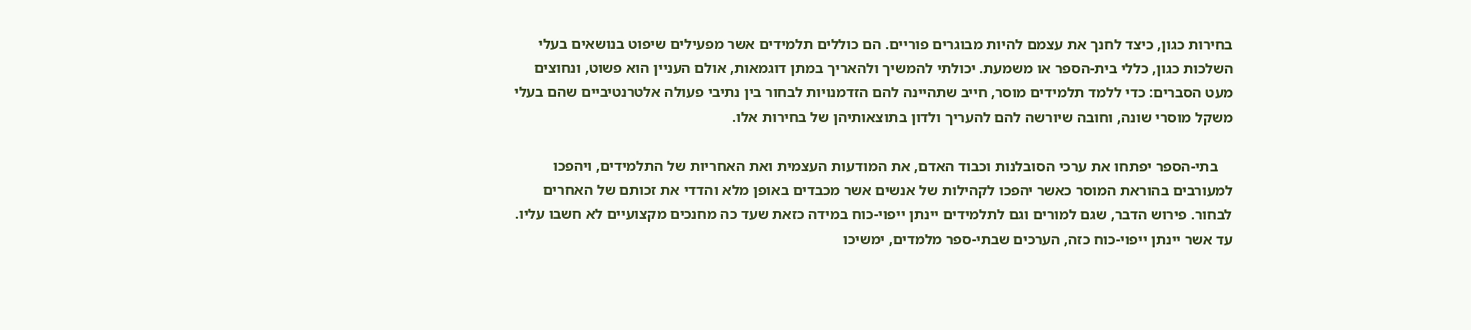בחירות כגון, כיצד לחנך את עצמם להיות מבוגרים פוריים. הם כוללים תלמידים אשר מפעילים שיפוט בנושאים בעלי השלכות כגון, כללי בית-הספר או משמעת. יכולתי להמשיך ולהאריך במתן דוגמאות, אולם העניין הוא פשוט, ונחוצים מעט הסברים: כדי ללמד תלמידים מוסר, חייב שתהיינה להם הזדמנויות לבחור בין נתיבי פעולה אלטרנטיביים שהם בעלי משקל מוסרי שונה, וחובה שיורשה להם להעריך ולדון בתוצאותיהן של בחירות אלו.

    בתי-הספר יפתחו את ערכי הסובלנות וכבוד האדם, את המודעות העצמית ואת האחריות של התלמידים, ויהפכו למעורבים בהוראת המוסר כאשר יהפכו לקהילות של אנשים אשר מכבדים באופן מלא והדדי את זכותם של האחרים לבחור. פירוש הדבר, שגם למורים וגם לתלמידים יינתן ייפוי-כוח במידה כזאת שעד כה מחנכים מקצועיים לא חשבו עליו. עד אשר יינתן ייפוי-כוח כזה, הערכים שבתי-ספר מלמדים, ימשיכו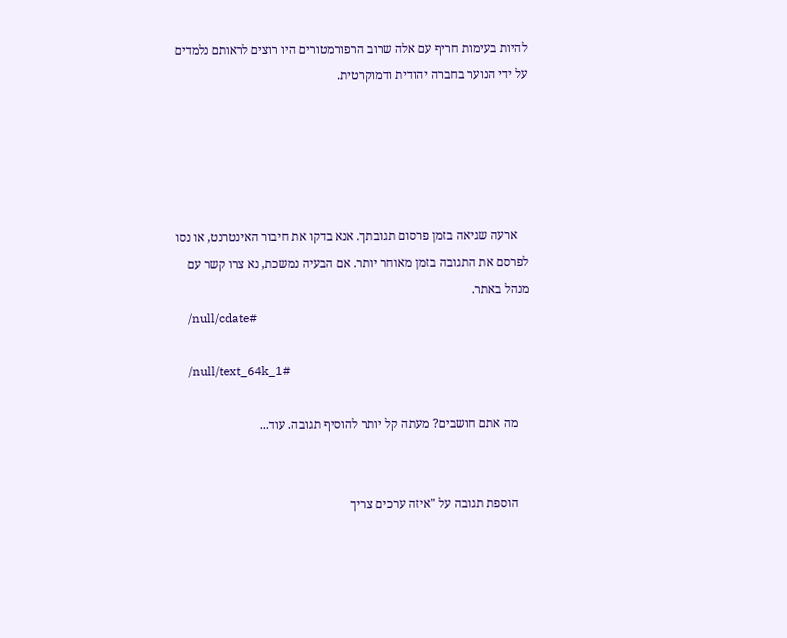להיות בעימות חריף עם אלה שרוב הרפורמטורים היו רוצים לראותם נלמדים על ידי הנוער בחברה יהודית ודמוקרטית.





    ארעה שגיאה בזמן פרסום תגובתך. אנא בדקו את חיבור האינטרנט, או נסו לפרסם את התגובה בזמן מאוחר יותר. אם הבעיה נמשכת, נא צרו קשר עם מנהל באתר.
    /null/cdate#

    /null/text_64k_1#

    מה אתם חושבים? מעתה קל יותר להוסיף תגובה. עוד...


    הוספת תגובה על "איזה ערכים צריך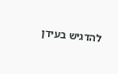להדגיש בעידן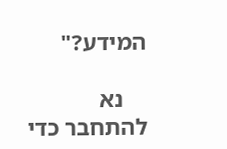המידע?"

    נא להתחבר כדי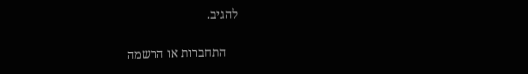להגיב.

    התחברות או הרשמה